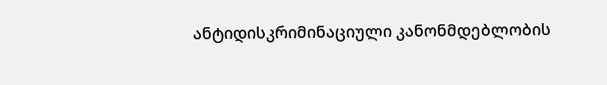ანტიდისკრიმინაციული კანონმდებლობის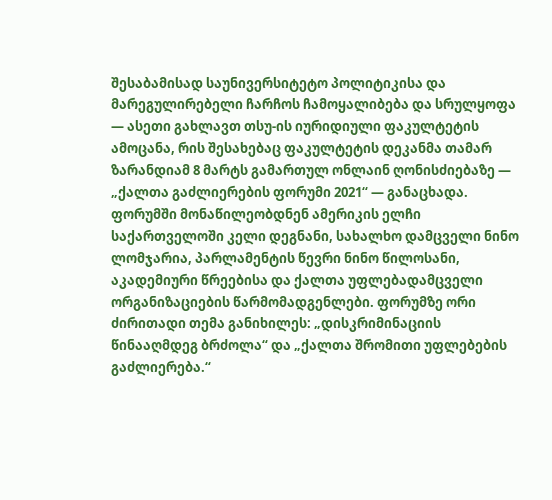შესაბამისად საუნივერსიტეტო პოლიტიკისა და მარეგულირებელი ჩარჩოს ჩამოყალიბება და სრულყოფა — ასეთი გახლავთ თსუ-ის იურიდიული ფაკულტეტის ამოცანა, რის შესახებაც ფაკულტეტის დეკანმა თამარ ზარანდიამ 8 მარტს გამართულ ონლაინ ღონისძიებაზე — „ქალთა გაძლიერების ფორუმი 2021“ — განაცხადა. ფორუმში მონაწილეობდნენ ამერიკის ელჩი საქართველოში კელი დეგნანი, სახალხო დამცველი ნინო ლომჯარია, პარლამენტის წევრი ნინო წილოსანი, აკადემიური წრეებისა და ქალთა უფლებადამცველი ორგანიზაციების წარმომადგენლები. ფორუმზე ორი ძირითადი თემა განიხილეს: „დისკრიმინაციის წინააღმდეგ ბრძოლა“ და „ქალთა შრომითი უფლებების გაძლიერება.“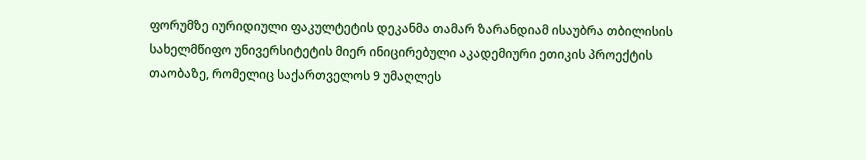ფორუმზე იურიდიული ფაკულტეტის დეკანმა თამარ ზარანდიამ ისაუბრა თბილისის სახელმწიფო უნივერსიტეტის მიერ ინიცირებული აკადემიური ეთიკის პროექტის თაობაზე, რომელიც საქართველოს 9 უმაღლეს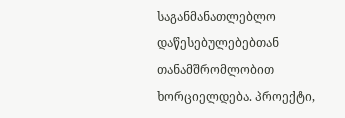საგანმანათლებლო დაწესებულებებთან თანამშრომლობით ხორციელდება. პროექტი,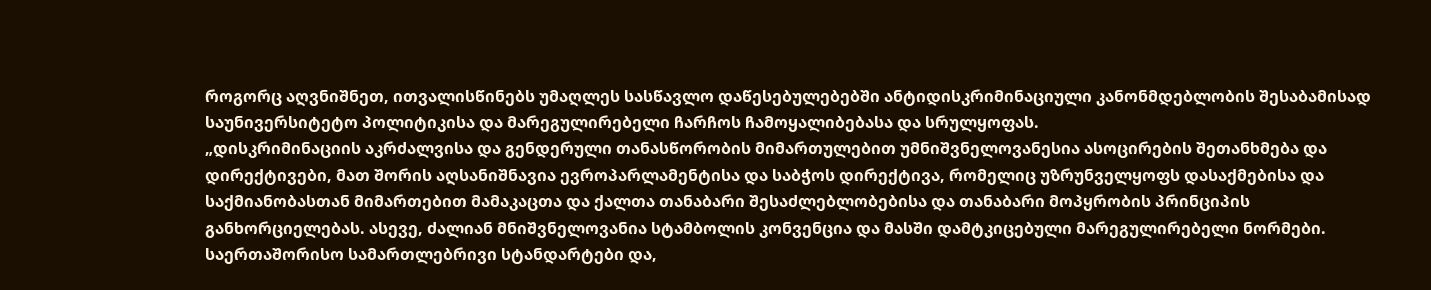როგორც აღვნიშნეთ, ითვალისწინებს უმაღლეს სასწავლო დაწესებულებებში ანტიდისკრიმინაციული კანონმდებლობის შესაბამისად საუნივერსიტეტო პოლიტიკისა და მარეგულირებელი ჩარჩოს ჩამოყალიბებასა და სრულყოფას.
„დისკრიმინაციის აკრძალვისა და გენდერული თანასწორობის მიმართულებით უმნიშვნელოვანესია ასოცირების შეთანხმება და დირექტივები, მათ შორის აღსანიშნავია ევროპარლამენტისა და საბჭოს დირექტივა, რომელიც უზრუნველყოფს დასაქმებისა და საქმიანობასთან მიმართებით მამაკაცთა და ქალთა თანაბარი შესაძლებლობებისა და თანაბარი მოპყრობის პრინციპის განხორციელებას. ასევე, ძალიან მნიშვნელოვანია სტამბოლის კონვენცია და მასში დამტკიცებული მარეგულირებელი ნორმები. საერთაშორისო სამართლებრივი სტანდარტები და,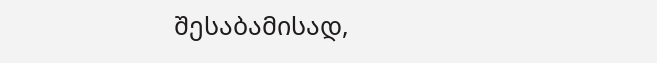შესაბამისად,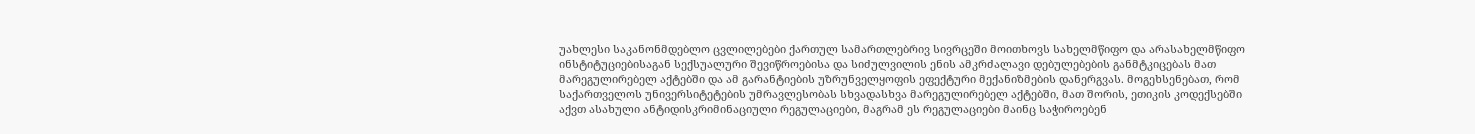უახლესი საკანონმდებლო ცვლილებები ქართულ სამართლებრივ სივრცეში მოითხოვს სახელმწიფო და არასახელმწიფო ინსტიტუციებისაგან სექსუალური შევიწროებისა და სიძულვილის ენის ამკრძალავი დებულებების განმტკიცებას მათ მარეგულირებელ აქტებში და ამ გარანტიების უზრუნველყოფის ეფექტური მექანიზმების დანერგვას. მოგეხსენებათ, რომ საქართველოს უნივერსიტეტების უმრავლესობას სხვადასხვა მარეგულირებელ აქტებში, მათ შორის, ეთიკის კოდექსებში აქვთ ასახული ანტიდისკრიმინაციული რეგულაციები, მაგრამ ეს რეგულაციები მაინც საჭიროებენ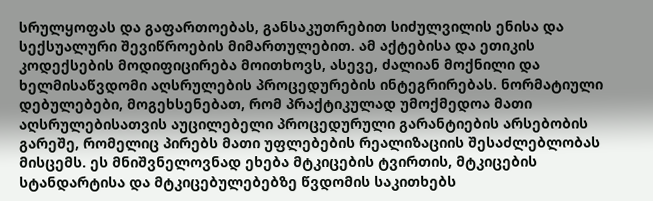სრულყოფას და გაფართოებას, განსაკუთრებით სიძულვილის ენისა და სექსუალური შევიწროების მიმართულებით. ამ აქტებისა და ეთიკის კოდექსების მოდიფიცირება მოითხოვს, ასევე, ძალიან მოქნილი და ხელმისაწვდომი აღსრულების პროცედურების ინტეგრირებას. ნორმატიული დებულებები, მოგეხსენებათ, რომ პრაქტიკულად უმოქმედოა მათი აღსრულებისათვის აუცილებელი პროცედურული გარანტიების არსებობის გარეშე, რომელიც პირებს მათი უფლებების რეალიზაციის შესაძლებლობას მისცემს. ეს მნიშვნელოვნად ეხება მტკიცების ტვირთის, მტკიცების სტანდარტისა და მტკიცებულებებზე წვდომის საკითხებს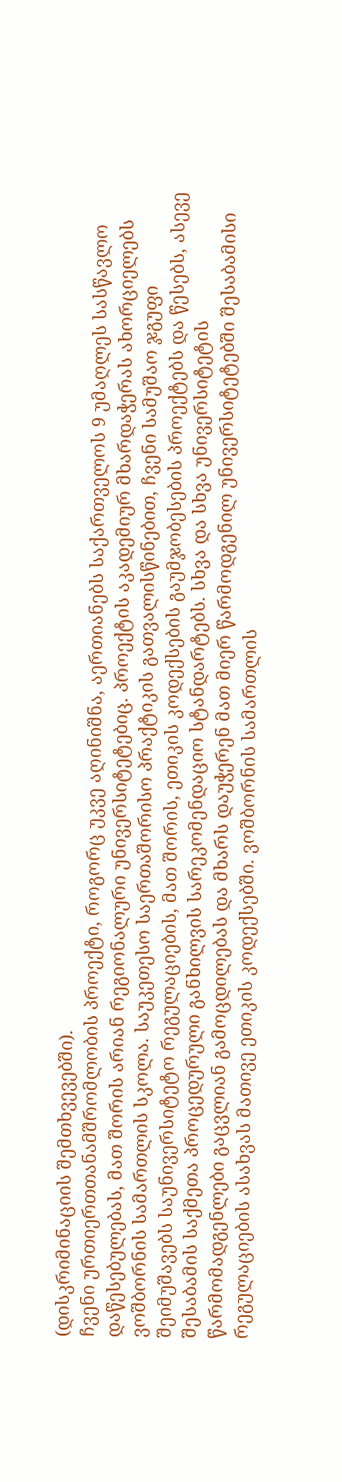(დისკრიმინაციის შემთხვევებში).
ჩვენი ურთიერთთანამშრომლობის პროექტი, როგორც უკვე აღინიშნა, აერთიანებს საქართველოს 9 უმაღლეს სასწავლო დაწესებულებას, მათ შორის არიან რეგიონალური უნივერსიტეტებიც. პროექტის აკადემიურ მხარდაჭერას ახორციელებს ვოშბორნის სამართლის სკოლა. საუკეთესო საერთაშორისო პრაქტიკის გათვალისწინებით, ჩვენი სამუშაო ჯგუფი შეიმუშავებს საუნივერსიტეტო რეგულაციების, მათ შორის, ეთიკის კოდექსების გაუმჯობესების პროექტებს და წესებს, ასევე შესაბამის საქმეთა პროცედურული განხილვის სარეკომენდაციო სტანდარტებს. სხვა და სხვა უნივერსიტეტის წარმომადგენლები გაცვლიან გამოცდილებას და მხარს დაუჭერენ მათ მიერ წარმოდგენილ უნივერსიტეტებში შესაბამისი რეგულაციების ასახვას მათივე ეთიკის კოდექსებში. ვოშბორნის სამართლის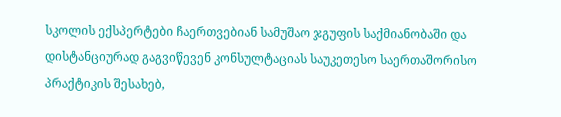სკოლის ექსპერტები ჩაერთვებიან სამუშაო ჯგუფის საქმიანობაში და დისტანციურად გაგვიწევენ კონსულტაციას საუკეთესო საერთაშორისო პრაქტიკის შესახებ,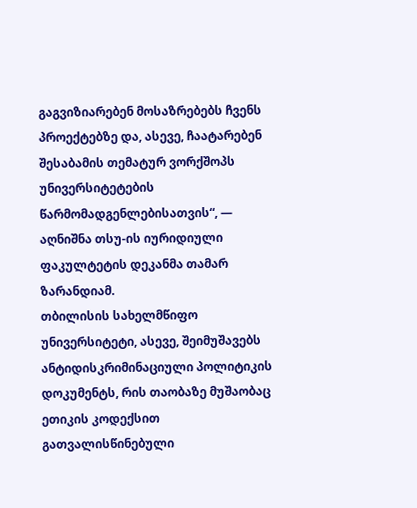გაგვიზიარებენ მოსაზრებებს ჩვენს პროექტებზე და, ასევე, ჩაატარებენ შესაბამის თემატურ ვორქშოპს უნივერსიტეტების წარმომადგენლებისათვის“, — აღნიშნა თსუ-ის იურიდიული ფაკულტეტის დეკანმა თამარ ზარანდიამ.
თბილისის სახელმწიფო უნივერსიტეტი, ასევე, შეიმუშავებს ანტიდისკრიმინაციული პოლიტიკის დოკუმენტს, რის თაობაზე მუშაობაც ეთიკის კოდექსით გათვალისწინებული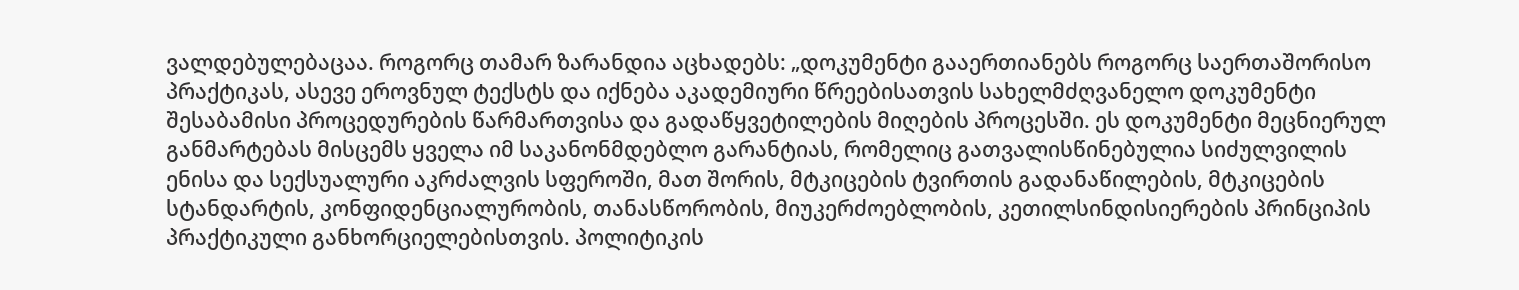ვალდებულებაცაა. როგორც თამარ ზარანდია აცხადებს: „დოკუმენტი გააერთიანებს როგორც საერთაშორისო პრაქტიკას, ასევე ეროვნულ ტექსტს და იქნება აკადემიური წრეებისათვის სახელმძღვანელო დოკუმენტი შესაბამისი პროცედურების წარმართვისა და გადაწყვეტილების მიღების პროცესში. ეს დოკუმენტი მეცნიერულ განმარტებას მისცემს ყველა იმ საკანონმდებლო გარანტიას, რომელიც გათვალისწინებულია სიძულვილის ენისა და სექსუალური აკრძალვის სფეროში, მათ შორის, მტკიცების ტვირთის გადანაწილების, მტკიცების სტანდარტის, კონფიდენციალურობის, თანასწორობის, მიუკერძოებლობის, კეთილსინდისიერების პრინციპის პრაქტიკული განხორციელებისთვის. პოლიტიკის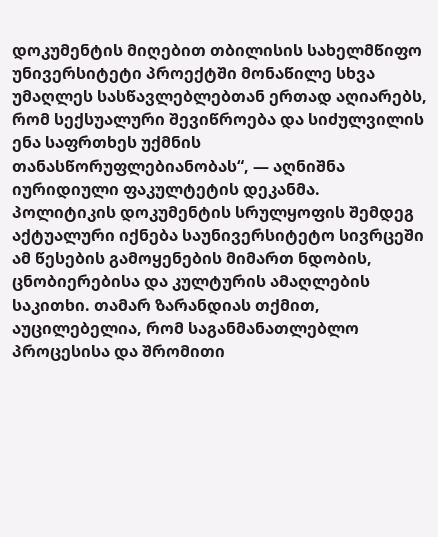დოკუმენტის მიღებით თბილისის სახელმწიფო უნივერსიტეტი პროექტში მონაწილე სხვა უმაღლეს სასწავლებლებთან ერთად აღიარებს, რომ სექსუალური შევიწროება და სიძულვილის ენა საფრთხეს უქმნის თანასწორუფლებიანობას“, — აღნიშნა იურიდიული ფაკულტეტის დეკანმა.
პოლიტიკის დოკუმენტის სრულყოფის შემდეგ აქტუალური იქნება საუნივერსიტეტო სივრცეში ამ წესების გამოყენების მიმართ ნდობის, ცნობიერებისა და კულტურის ამაღლების საკითხი. თამარ ზარანდიას თქმით, აუცილებელია, რომ საგანმანათლებლო პროცესისა და შრომითი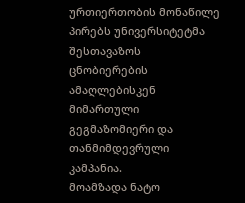ურთიერთობის მონაწილე პირებს უნივერსიტეტმა შესთავაზოს ცნობიერების ამაღლებისკენ მიმართული გეგმაზომიერი და თანმიმდევრული კამპანია.
მოამზადა ნატო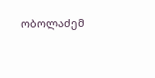ობოლაძემ